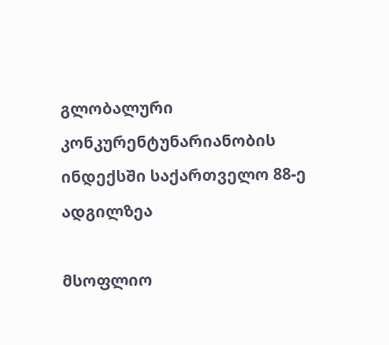გლობალური კონკურენტუნარიანობის ინდექსში საქართველო 88-ე ადგილზეა

მსოფლიო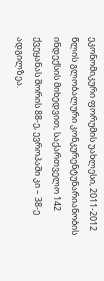ეკონომიკური ფორუმის უახლესი, 2011-2012 წლის გლობალური კონკურენტუნარიანობის ინდექსის მიხედვით, საქართველო 142 ქვეყანას შორის 88-ე, ევროპაში კი – 38-ე ადგილზეა.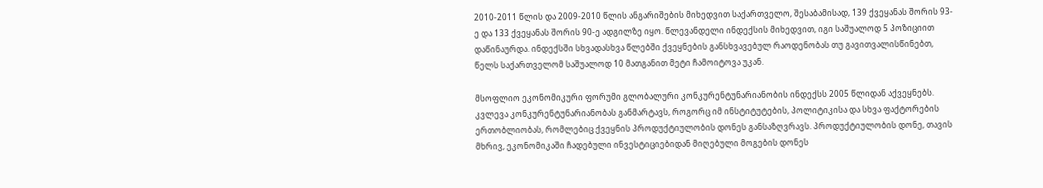2010-2011 წლის და 2009-2010 წლის ანგარიშების მიხედვით საქართველო, შესაბამისად, 139 ქვეყანას შორის 93-ე და 133 ქვეყანას შორის 90-ე ადგილზე იყო. წლევანდელი ინდექსის მიხედვით, იგი საშუალოდ 5 პოზიციით დაწინაურდა. ინდექსში სხვადასხვა წლებში ქვეყნების განსხვავებულ რაოდენობას თუ გავითვალისწინებთ, წელს საქართველომ საშუალოდ 10 მათგანით მეტი ჩამოიტოვა უკან.

მსოფლიო ეკონომიკური ფორუმი გლობალური კონკურენტუნარიანობის ინდექსს 2005 წლიდან აქვეყნებს. კვლევა კონკურენტუნარიანობას განმარტავს, როგორც იმ ინსტიტუტების, პოლიტიკისა და სხვა ფაქტორების ერთობლიობას, რომლებიც ქვეყნის პროდუქტიულობის დონეს განსაზღვრავს. პროდუქტიულობის დონე, თავის მხრივ, ეკონომიკაში ჩადებული ინვესტიციებიდან მიღებული მოგების დონეს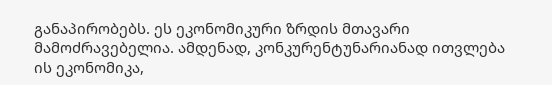განაპირობებს. ეს ეკონომიკური ზრდის მთავარი მამოძრავებელია. ამდენად, კონკურენტუნარიანად ითვლება ის ეკონომიკა,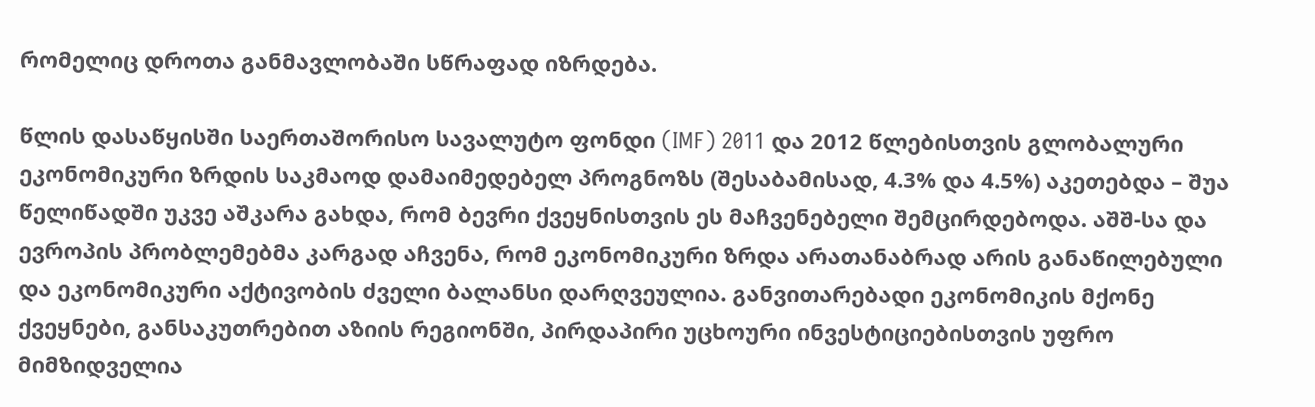რომელიც დროთა განმავლობაში სწრაფად იზრდება.

წლის დასაწყისში საერთაშორისო სავალუტო ფონდი (IMF) 2011 და 2012 წლებისთვის გლობალური ეკონომიკური ზრდის საკმაოდ დამაიმედებელ პროგნოზს (შესაბამისად, 4.3% და 4.5%) აკეთებდა – შუა წელიწადში უკვე აშკარა გახდა, რომ ბევრი ქვეყნისთვის ეს მაჩვენებელი შემცირდებოდა. აშშ-სა და ევროპის პრობლემებმა კარგად აჩვენა, რომ ეკონომიკური ზრდა არათანაბრად არის განაწილებული და ეკონომიკური აქტივობის ძველი ბალანსი დარღვეულია. განვითარებადი ეკონომიკის მქონე ქვეყნები, განსაკუთრებით აზიის რეგიონში, პირდაპირი უცხოური ინვესტიციებისთვის უფრო მიმზიდველია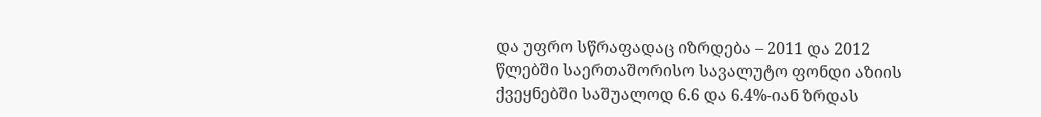და უფრო სწრაფადაც იზრდება – 2011 და 2012 წლებში საერთაშორისო სავალუტო ფონდი აზიის ქვეყნებში საშუალოდ 6.6 და 6.4%-იან ზრდას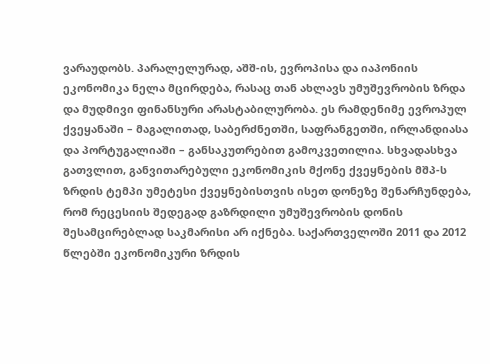ვარაუდობს. პარალელურად, აშშ-ის, ევროპისა და იაპონიის ეკონომიკა ნელა მცირდება, რასაც თან ახლავს უმუშევრობის ზრდა და მუდმივი ფინანსური არასტაბილურობა. ეს რამდენიმე ევროპულ ქვეყანაში – მაგალითად, საბერძნეთში, საფრანგეთში, ირლანდიასა და პორტუგალიაში – განსაკუთრებით გამოკვეთილია. სხვადასხვა გათვლით, განვითარებული ეკონომიკის მქონე ქვეყნების მშპ-ს ზრდის ტემპი უმეტესი ქვეყნებისთვის ისეთ დონეზე შენარჩუნდება, რომ რეცესიის შედეგად გაზრდილი უმუშევრობის დონის შესამცირებლად საკმარისი არ იქნება. საქართველოში 2011 და 2012 წლებში ეკონომიკური ზრდის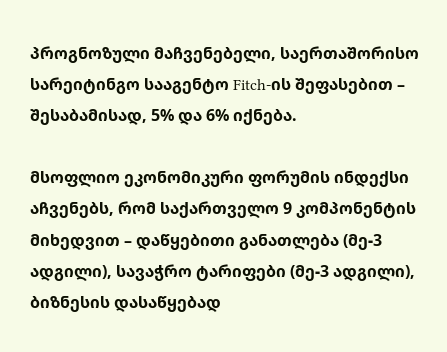პროგნოზული მაჩვენებელი, საერთაშორისო სარეიტინგო სააგენტო Fitch-ის შეფასებით – შესაბამისად, 5% და 6% იქნება.

მსოფლიო ეკონომიკური ფორუმის ინდექსი აჩვენებს, რომ საქართველო 9 კომპონენტის მიხედვით – დაწყებითი განათლება (მე-3 ადგილი), სავაჭრო ტარიფები (მე-3 ადგილი), ბიზნესის დასაწყებად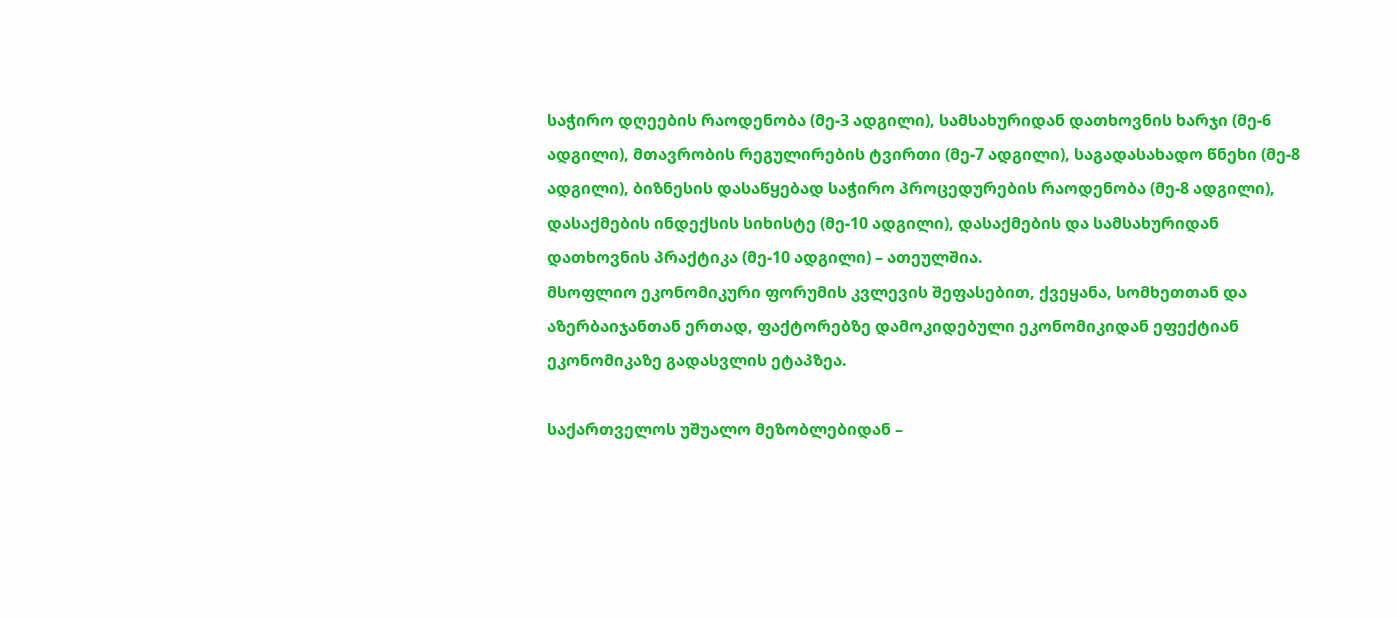საჭირო დღეების რაოდენობა (მე-3 ადგილი), სამსახურიდან დათხოვნის ხარჯი (მე-6 ადგილი), მთავრობის რეგულირების ტვირთი (მე-7 ადგილი), საგადასახადო წნეხი (მე-8 ადგილი), ბიზნესის დასაწყებად საჭირო პროცედურების რაოდენობა (მე-8 ადგილი), დასაქმების ინდექსის სიხისტე (მე-10 ადგილი), დასაქმების და სამსახურიდან დათხოვნის პრაქტიკა (მე-10 ადგილი) – ათეულშია.
მსოფლიო ეკონომიკური ფორუმის კვლევის შეფასებით, ქვეყანა, სომხეთთან და აზერბაიჯანთან ერთად, ფაქტორებზე დამოკიდებული ეკონომიკიდან ეფექტიან ეკონომიკაზე გადასვლის ეტაპზეა.

საქართველოს უშუალო მეზობლებიდან –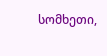სომხეთი,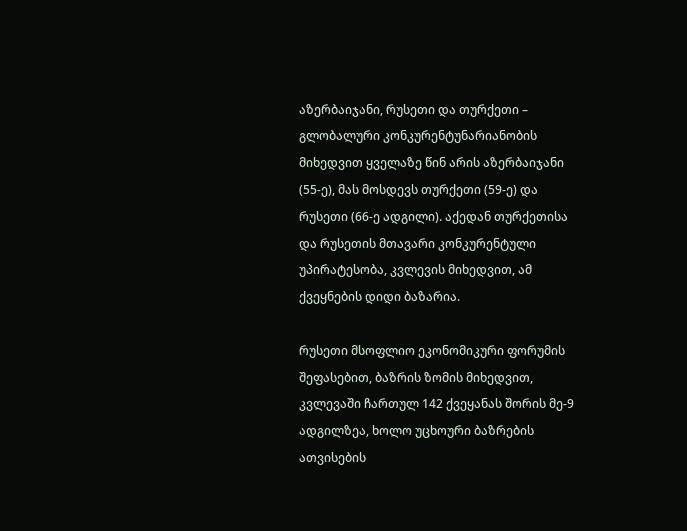აზერბაიჯანი, რუსეთი და თურქეთი – გლობალური კონკურენტუნარიანობის მიხედვით ყველაზე წინ არის აზერბაიჯანი (55-ე), მას მოსდევს თურქეთი (59-ე) და რუსეთი (66-ე ადგილი). აქედან თურქეთისა და რუსეთის მთავარი კონკურენტული უპირატესობა, კვლევის მიხედვით, ამ ქვეყნების დიდი ბაზარია.

რუსეთი მსოფლიო ეკონომიკური ფორუმის შეფასებით, ბაზრის ზომის მიხედვით, კვლევაში ჩართულ 142 ქვეყანას შორის მე-9 ადგილზეა, ხოლო უცხოური ბაზრების ათვისების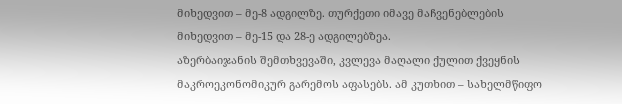მიხედვით – მე-8 ადგილზე. თურქეთი იმავე მაჩვენებლების მიხედვით – მე-15 და 28-ე ადგილებზეა.
აზერბაიჯანის შემთხვევაში, კვლევა მაღალი ქულით ქვეყნის მაკროეკონომიკურ გარემოს აფასებს. ამ კუთხით – სახელმწიფო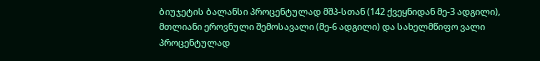ბიუჯეტის ბალანსი პროცენტულად მშპ-სთან (142 ქვეყნიდან მე-3 ადგილი), მთლიანი ეროვნული შემოსავალი (მე-6 ადგილი) და სახელმწიფო ვალი პროცენტულად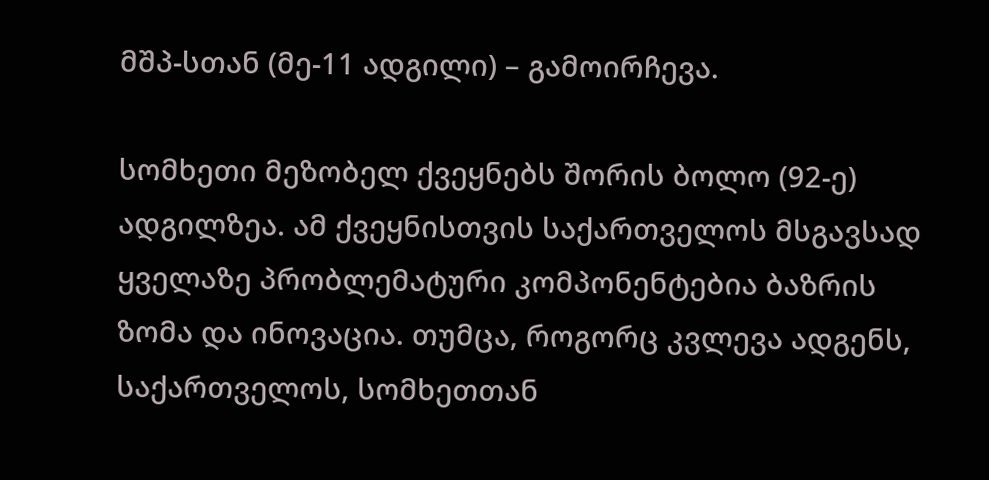მშპ-სთან (მე-11 ადგილი) – გამოირჩევა.

სომხეთი მეზობელ ქვეყნებს შორის ბოლო (92-ე) ადგილზეა. ამ ქვეყნისთვის საქართველოს მსგავსად ყველაზე პრობლემატური კომპონენტებია ბაზრის ზომა და ინოვაცია. თუმცა, როგორც კვლევა ადგენს, საქართველოს, სომხეთთან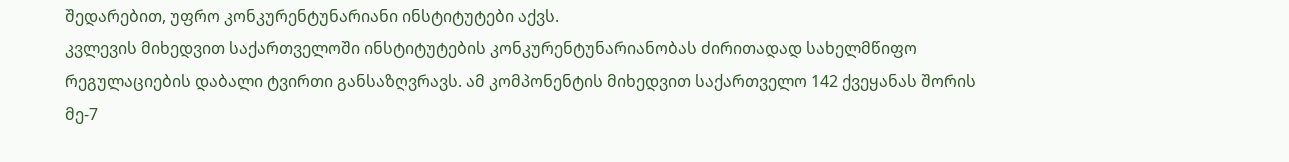შედარებით, უფრო კონკურენტუნარიანი ინსტიტუტები აქვს.
კვლევის მიხედვით საქართველოში ინსტიტუტების კონკურენტუნარიანობას ძირითადად სახელმწიფო რეგულაციების დაბალი ტვირთი განსაზღვრავს. ამ კომპონენტის მიხედვით საქართველო 142 ქვეყანას შორის მე-7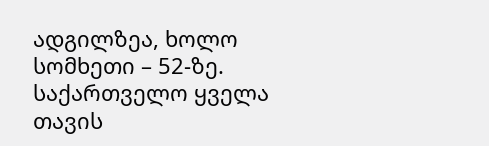ადგილზეა, ხოლო სომხეთი – 52-ზე. საქართველო ყველა თავის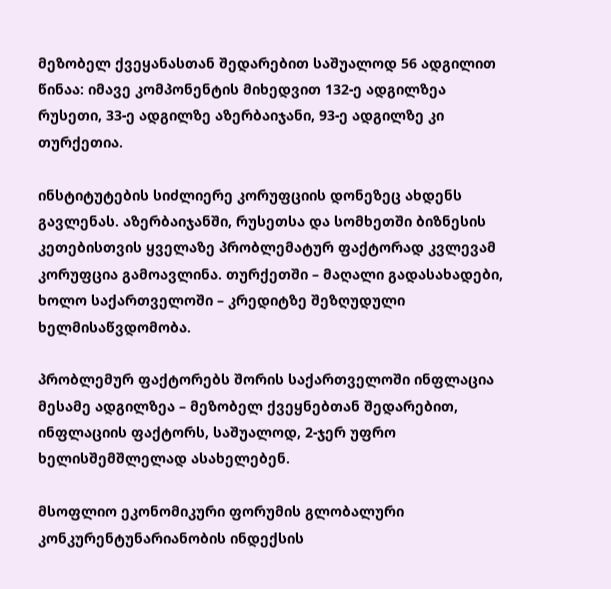მეზობელ ქვეყანასთან შედარებით საშუალოდ 56 ადგილით წინაა: იმავე კომპონენტის მიხედვით 132-ე ადგილზეა რუსეთი, 33-ე ადგილზე აზერბაიჯანი, 93-ე ადგილზე კი თურქეთია.

ინსტიტუტების სიძლიერე კორუფციის დონეზეც ახდენს გავლენას. აზერბაიჯანში, რუსეთსა და სომხეთში ბიზნესის კეთებისთვის ყველაზე პრობლემატურ ფაქტორად კვლევამ კორუფცია გამოავლინა. თურქეთში – მაღალი გადასახადები, ხოლო საქართველოში – კრედიტზე შეზღუდული ხელმისაწვდომობა.

პრობლემურ ფაქტორებს შორის საქართველოში ინფლაცია მესამე ადგილზეა – მეზობელ ქვეყნებთან შედარებით, ინფლაციის ფაქტორს, საშუალოდ, 2-ჯერ უფრო ხელისშემშლელად ასახელებენ.

მსოფლიო ეკონომიკური ფორუმის გლობალური კონკურენტუნარიანობის ინდექსის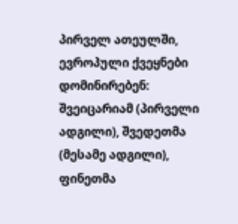პირველ ათეულში, ევროპული ქვეყნები დომინირებენ: შვეიცარიამ (პირველი ადგილი), შვედეთმა (მესამე ადგილი), ფინეთმა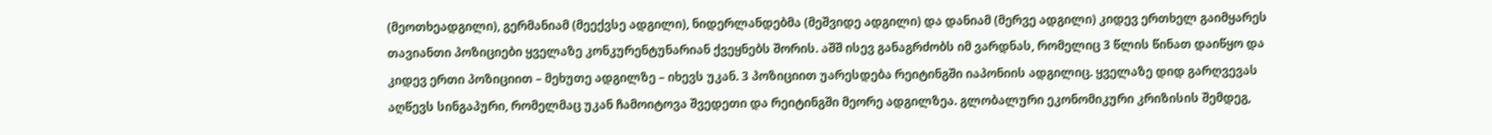(მეოთხეადგილი), გერმანიამ (მეექვსე ადგილი), ნიდერლანდებმა (მეშვიდე ადგილი) და დანიამ (მერვე ადგილი) კიდევ ერთხელ გაიმყარეს თავიანთი პოზიციები ყველაზე კონკურენტუნარიან ქვეყნებს შორის. აშშ ისევ განაგრძობს იმ ვარდნას, რომელიც 3 წლის წინათ დაიწყო და კიდევ ერთი პოზიციით – მეხუთე ადგილზე – იხევს უკან. 3 პოზიციით უარესდება რეიტინგში იაპონიის ადგილიც. ყველაზე დიდ გარღვევას აღწევს სინგაპური, რომელმაც უკან ჩამოიტოვა შვედეთი და რეიტინგში მეორე ადგილზეა. გლობალური ეკონომიკური კრიზისის შემდეგ,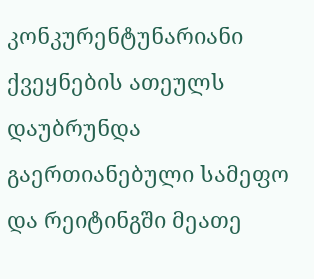კონკურენტუნარიანი ქვეყნების ათეულს დაუბრუნდა გაერთიანებული სამეფო და რეიტინგში მეათე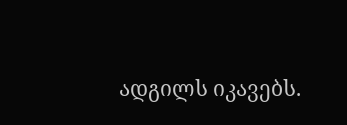ადგილს იკავებს.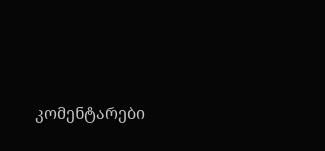კომენტარები